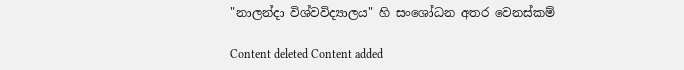"නාලන්දා විශ්වවිද්‍යාලය" හි සංශෝධන අතර වෙනස්කම්

Content deleted Content added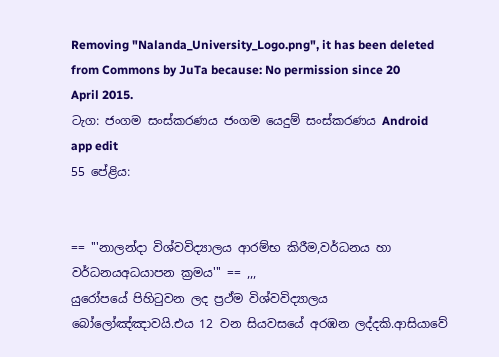Removing "Nalanda_University_Logo.png", it has been deleted from Commons by JuTa because: No permission since 20 April 2015.
ටැග: ජංගම සංස්කරණය ජංගම යෙදුම් සංස්කරණය Android app edit
55 පේළිය:


== '''නාලන්දා විශ්වවිද්‍යාලය ආරම්භ කිරීම,වර්ධනය හා වර්ධනයඅධයාපන ක්‍රමය''' == ,,,
යුරෝපයේ පිහිටුවන ලද ප්‍රථ්ම විශ්වවිද්‍යාලය බෝලෝඤ්ඤාවයි.එය 12 වන සියවසයේ අරඹන ලද්දකි.ආසියාවේ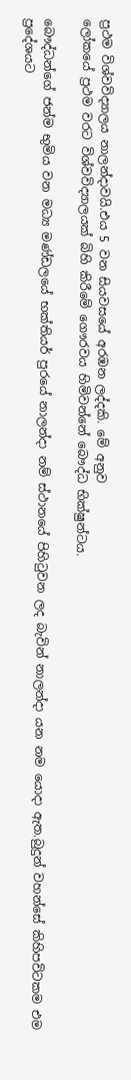ප්‍රථම විශ්වවිද්‍යාලය නාලන්දාවයි.එය 5 වන සියවසයේ අරඹන ලද්දකි. මේ අනුව
ලෝකයේ ප්‍රථම වරට විශ්වවිද්‍යාලයක් බිහි කිරීමේ ගෞරවය හිමිවන්නේ බෞද්ධ භික්ෂුන්ටය.

බෞද්ධන්ගේ ජන්ම භුමිය වන මධ්‍ය මණ්ඩලයේ භක්තියර් පුරයේ නාලන්දා නම් ස්ථානයේ පිහිටුවන ලද බැවින් නාලන්දා යන නම යොදා ඇත.බුදුන් වහන්සේ කිහිපවිටකම එම ප්‍රදේශයට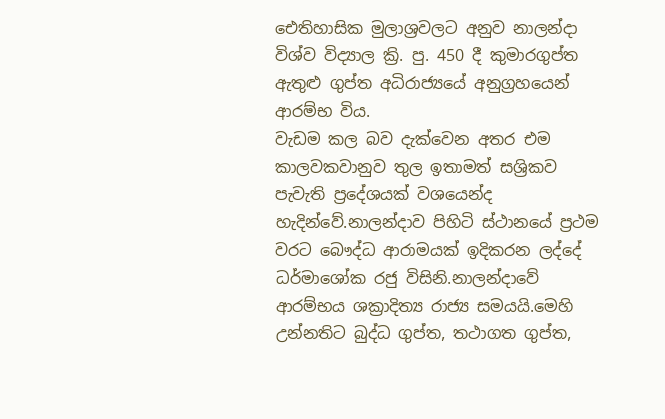ඓතිහාසික මුලාශ්‍රවලට අනුව නාලන්දා විශ්ව විද්‍යාල ක්‍රි. පු. 450 දී කුමාරගුප්ත ඇතුළු ගුප්ත අධිරාජ්‍යයේ අනුග්‍රහයෙන් ආරම්භ විය.
වැඩම කල බව දැක්වෙන අතර එම කාලවකවානුව තුල ඉතාමත් සශ්‍රිකව පැවැති ප්‍රදේශයක් වශයෙන්ද හැදින්වේ.නාලන්දාව පිහිටි ස්ථානයේ ප්‍රථම වරට බෞද්ධ ආරාමයක් ඉදිකරන ලද්දේ ධර්මාශෝක රජු විසිනි.නාලන්දාවේ ආරම්භය ශක්‍රාදිත්‍ය රාජ්‍ය සමයයි.මෙහි
උන්නතිට බුද්ධ ගුප්ත, තථාගත ගුප්ත,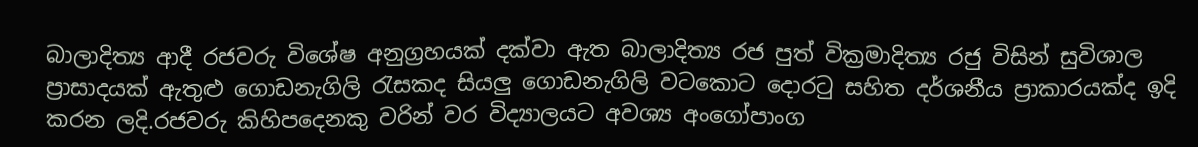බාලාදිත්‍ය ආදී රජවරු විශේෂ අනුග්‍රහයක් දක්වා ඇත බාලාදිත්‍ය රජ පුත් වික්‍රමාදිත්‍ය රජු විසින් සුවිශාල ප්‍රාසාදයක් ඇතුළු ගොඩනැගිලි රැසකද සියලු ගොඩනැගිලි වටකොට දොරටු සහිත දර්ශනීය ප්‍රාකාරයක්ද ඉදි කරන ලදි.රජවරු කිහිපදෙනකු වරින් වර විද්‍යාලයට අවශ්‍ය අංගෝපාංග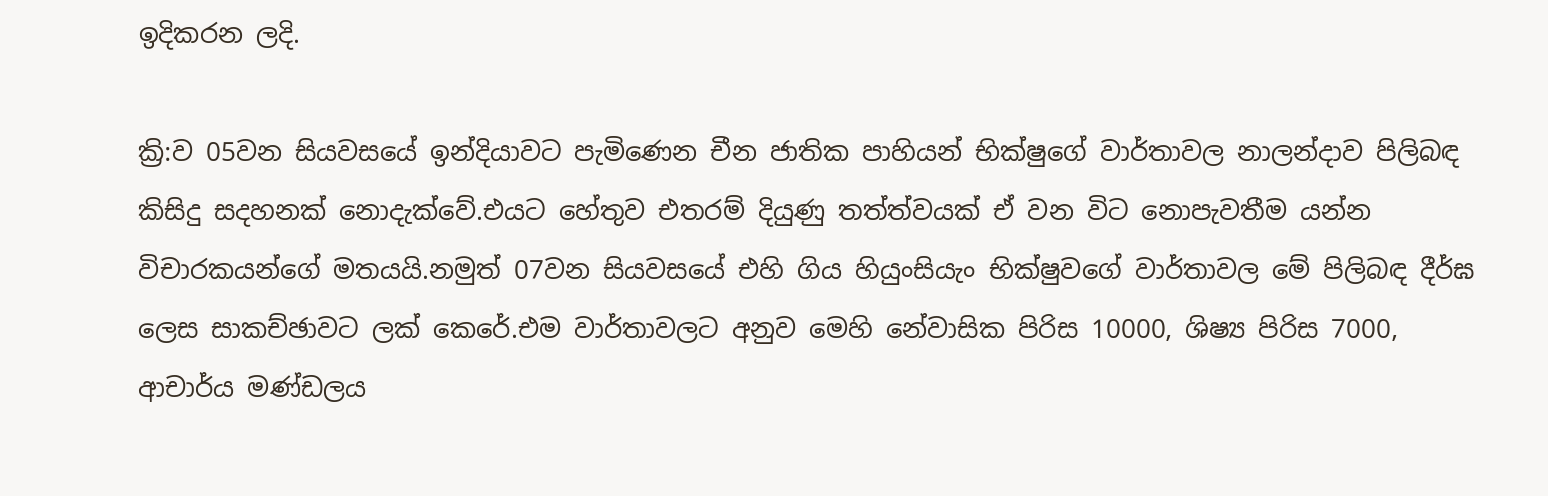ඉදිකරන ලදි.

ක්‍රි:ව 05වන සියවසයේ ඉන්දියාවට පැමිණෙන චීන ජාතික පාහියන් භික්ෂුගේ වාර්තාවල නාලන්දාව පිලිබඳ කිසිදු සදහනක් නොදැක්වේ.එයට හේතුව එතරම් දියුණු තත්ත්වයක් ඒ වන විට නොපැවතීම යන්න විචාරකයන්ගේ මතයයි.නමුත් 07වන සියවසයේ එහි ගිය හියුංසියැං භික්ෂුවගේ වාර්තාවල මේ පිලිබඳ දීර්ඝ ලෙස සාකච්ඡාවට ලක් කෙරේ.එම වාර්තාවලට අනුව මෙහි නේවාසික පිරිස 10000, ශිෂ්‍ය පිරිස 7000, ආචාර්ය මණ්ඩලය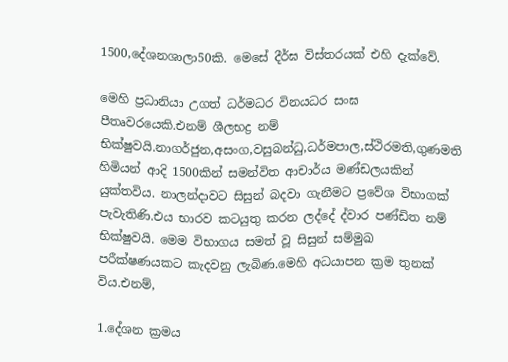1500,දේශනශාලා50කි. මෙසේ දීර්ඝ විස්තරයක් එහි දැක්වේ.

මෙහි ප්‍රධානියා උගත් ධර්මධර විනයධර සංඝ පීතෘවරයෙකි.එනම් ශීලභද්‍ර නම් භික්ෂුවයි.නාගර්ජුන,අසංග,වසුබන්ධු,ධර්මපාල,ස්ථිරමති,ගුණමති හිමියන් ආදි 1500කින් සමන්විත ආචාර්ය මණ්ඩලයකින් යුක්තවිය. නාලන්දාවට සිසුන් බදවා ගැනීමට ප්‍රවේශ විභාගක් පැවැතිණි.එය භාරව කටයුතු කරන ලද්දේ ද්වාර පණ්ඩිත නම් භික්ෂුවයි. මෙම විභාගය සමත් වූ සිසුන් සම්මුඛ පරීක්ෂණයකට කැදවනු ලැබිණ.මෙහි අධයාපන ක්‍රම තුනක් විය.එනම්,

1.දේශන ක්‍රමය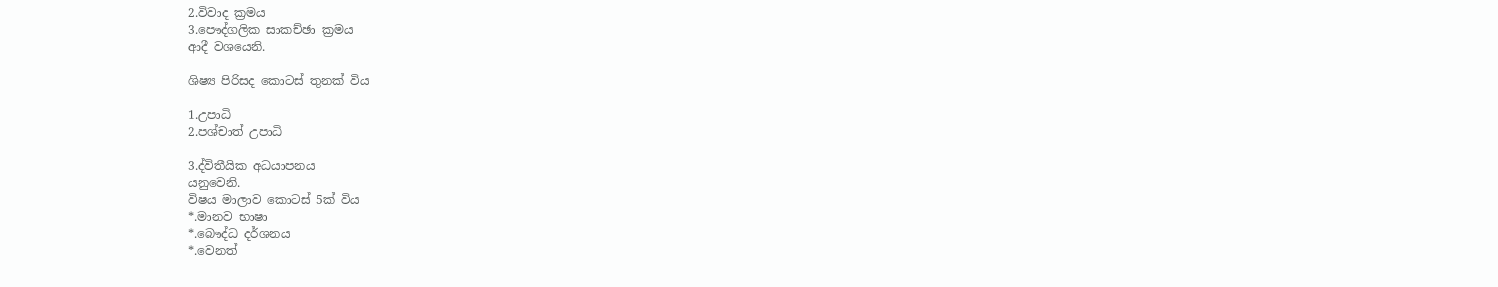2.විවාද ක්‍රමය
3.පෞද්ගලික සාකච්ඡා ක්‍රමය
ආදී වශයෙනි.

ශිෂ්‍ය පිරිසද කොටස් තුනක් විය

1.උපාධි
2.පශ්චාත් උපාධි

3.ද්විතීයික අධයාපනය
යනුවෙනි.
විෂය මාලාව කොටස් 5ක් විය
*.මානව භාෂා
*.බෞද්ධ දර්ශනය
*.වෙනත්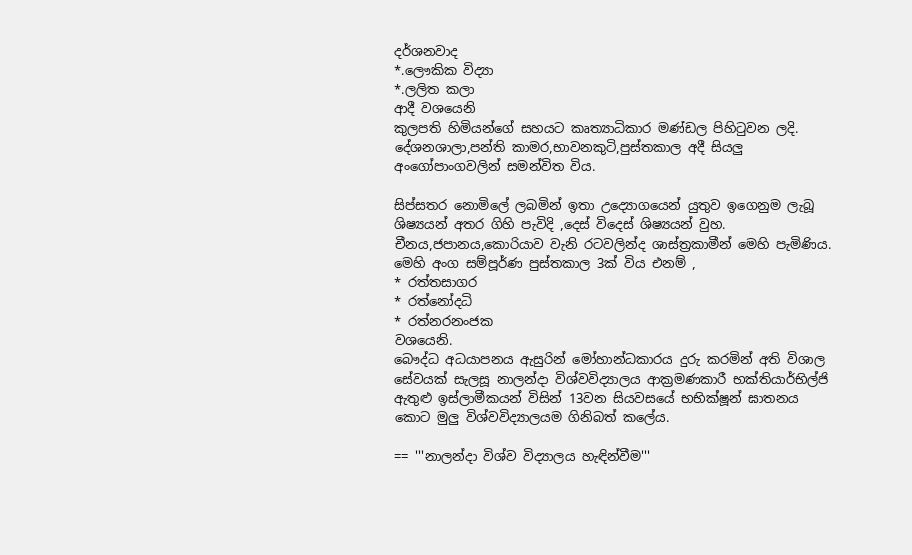දර්ශනවාද
*.ලෞකික විද්‍යා
*.ලලිත කලා
ආදී වශයෙනි
කුලපති හිමියන්ගේ සහයට කෘත්‍යාධිකාර මණ්ඩල පිහිටුවන ලදි. දේශනශාලා,පන්ති කාමර,භාවනකුටි,පුස්තකාල අදී සියලු අංගෝපාංගවලින් සමන්විත විය.

සිප්සතර නොමිලේ ලබමින් ඉතා උද්‍යොගයෙන් යුතුව ඉගෙනුම ලැබූ ශිෂ්‍යයන් අතර ගිහි පැවිදි ,දෙස් විදෙස් ශිෂ්‍යයන් වුහ. චීනය,ජපානය,කොරියාව වැනි රටවලින්ද ශාස්ත්‍රකාමීන් මෙහි පැමිණිය. මෙහි අංග සම්පූර්ණ පුස්තකාල 3ක් විය එනම් ,
* රත්තසාගර
* රත්නෝදධි
* රත්නරනංජක
වශයෙනි.
බෞද්ධ අධයාපනය ඇසුරින් මෝහාන්ධකාරය දුරු කරමින් අති විශාල සේවයක් සැලසූ නාලන්දා විශ්වවිද්‍යාලය ආක්‍රමණකාරී භක්තියාර්භිල්ජි ඇතුළු ඉස්ලාමීකයන් විසින් 13වන සියවසයේ භභික්ෂූන් ඝාතනය කොට මුලු විශ්වවිද්‍යාලයම ගිනිබත් කලේය.

== '''නාලන්දා විශ්ව විද්‍යාලය හැඳින්වීම'''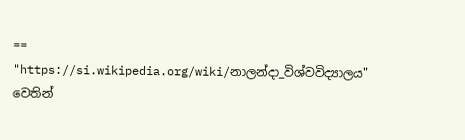==
"https://si.wikipedia.org/wiki/නාලන්දා_විශ්වවිද්‍යාලය" වෙතින්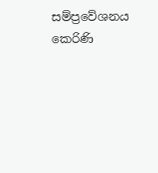සම්ප්‍රවේශනය කෙරිණි